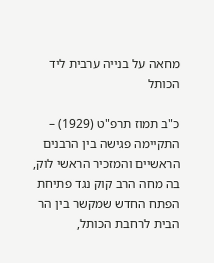מחאה על בנייה ערבית ליד הכותל

כ"ב תמוז תרפ"ט (1929) – התקיימה פגישה בין הרבנים הראשיים והמזכיר הראשי לוק, בה מחה הרב קוק נגד פתיחת הפתח החדש שמקשר בין הר הבית לרחבת הכותל,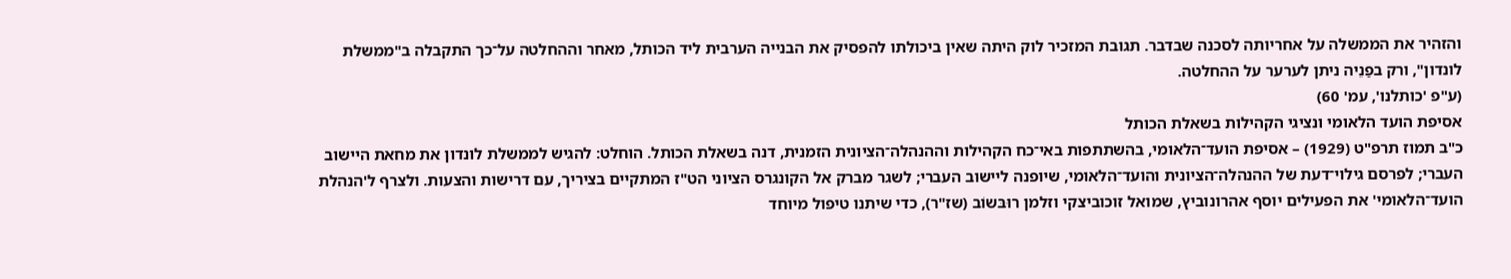והזהיר את הממשלה על אחריותה לסכנה שבדבר. תגובת המזכיר לוק היתה שאין ביכולתו להפסיק את הבנייה הערבית ליד הכותל, מאחר וההחלטה על־כך התקבלה ב"ממשלת לונדון", ורק בפַנֵיה ניתן לערער על ההחלטה.
(ע"פ 'כותלנו', עמ' 60)
אסיפת הועד הלאומי ונציגי הקהילות בשאלת הכותל
כ"ב תמוז תרפ"ט (1929) – אסיפת הועד־הלאומי, בהשתתפות באי־כח הקהילות וההנהלה־הציונית הזמנית, דנה בשאלת הכותל. הוחלט: להגיש לממשלת לונדון את מחאת היישוב העברי; לפרסם גילוי־דעת של ההנהלה־הציונית והועד־הלאומי, שיופנה ליישוב העברי; לשגר מברק אל הקונגרס הציוני הט"ז המתקיים בציריך, עם דרישות והצעות. ולצרף ל'הנהלת הועד־הלאומי' את הפעילים יוסף אהרונוביץ, שמואל זוכוביצקי וזלמן רוּבּשוֹב (שז"ר), כדי שיתנו טיפול מיוחד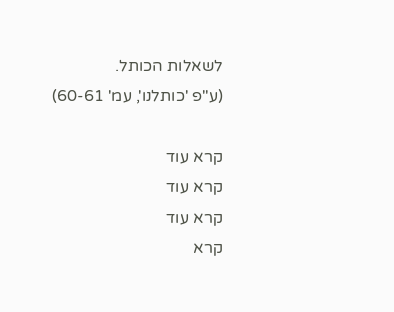לשאלות הכותל.
(ע"פ 'כותלנו', עמ' 60-61)

קרא עוד
קרא עוד
קרא עוד
קרא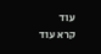עוד
קרא עוד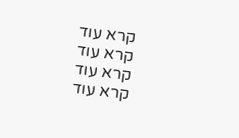קרא עוד
קרא עוד
קרא עוד
קרא עוד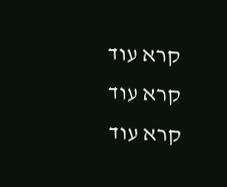קרא עוד
קרא עוד
קרא עוד